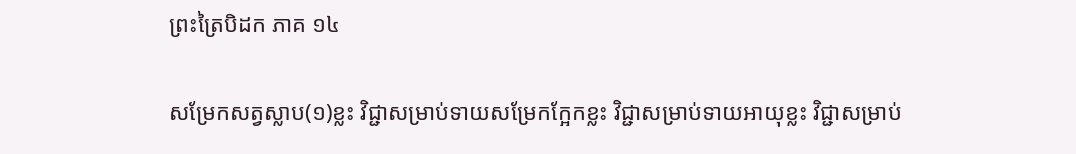ព្រះត្រៃបិដក ភាគ ១៤

សម្រែកសត្វស្លាប(១)ខ្លះ វិជ្ជាសម្រាប់ទាយសម្រែកក្អែកខ្លះ វិជ្ជាសម្រាប់ទាយអាយុខ្លះ វិជ្ជាសម្រាប់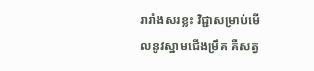រារាំងសរខ្លះ វិជ្ជាសម្រាប់មើលនូវស្នាមជើងម្រឹគ គឺសត្វ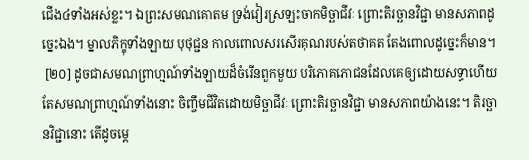ជើង៤ទាំងអស់ខ្លះ។ ឯព្រះសមណគោតម ទ្រង់វៀរស្រឡះចាកមិច្ឆាជីវៈ ព្រោះតិរច្ឆានវិជ្ជា មានសភាពដូច្នេះឯង។ ម្នាលភិក្ខុទាំងឡាយ បុថុជ្ជន កាលពោលសរសើរគុណរបស់តថាគត តែងពោលដូច្នេះក៏មាន។
 [២០] ដូចជាសមណព្រាហ្មណ៍ទាំងឡាយដ៏ចំរើនពួកមួយ បរិភោគភោជនដែលគេឲ្យដោយសទ្ធាហើយ តែសមណព្រាហ្មណ៍ទាំងនោះ ចិញ្ចឹមជីវិតដោយមិច្ឆាជីវៈ ព្រោះតិរច្ឆានវិជ្ជា មានសភាពយ៉ាងនេះ។ តិរច្ឆានវិជ្ជានោះ តើដូចម្តេ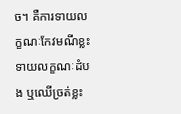ច។ គឺការទាយលក្ខណៈកែវមណីខ្លះ ទាយលក្ខណៈដំបង ឬឈើច្រត់ខ្លះ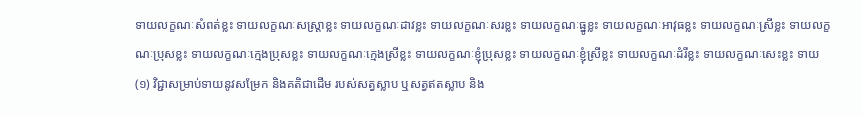ទាយលក្ខណៈសំពត់ខ្លះ ទាយលក្ខណៈសស្ត្រាខ្លះ ទាយលក្ខណៈដាវខ្លះ ទាយលក្ខណៈសរខ្លះ ទាយលក្ខណៈធ្នូខ្លះ ទាយលក្ខណៈអាវុធខ្លះ ទាយលក្ខណៈស្រីខ្លះ ទាយលក្ខណៈប្រុសខ្លះ ទាយលក្ខណៈក្មេងប្រុសខ្លះ ទាយលក្ខណៈក្មេងស្រីខ្លះ ទាយលក្ខណៈខ្ញុំប្រុសខ្លះ ទាយលក្ខណៈខ្ញុំស្រីខ្លះ ទាយលក្ខណៈដំរីខ្លះ ទាយលក្ខណៈសេះខ្លះ ទាយ
(១) វិជ្ជាសម្រាប់ទាយនូវសម្រែក និងគតិជាដើម របស់សត្វស្លាប ឬសត្វឥតស្លាប និង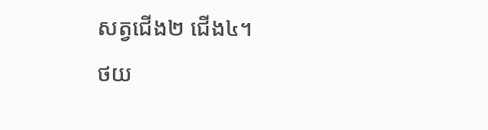សត្វជើង២ ជើង៤។
ថយ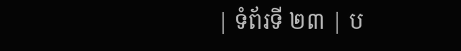| ទំព័រទី ២៣ | ប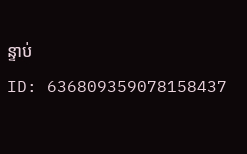ន្ទាប់
ID: 636809359078158437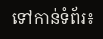ទៅកាន់ទំព័រ៖